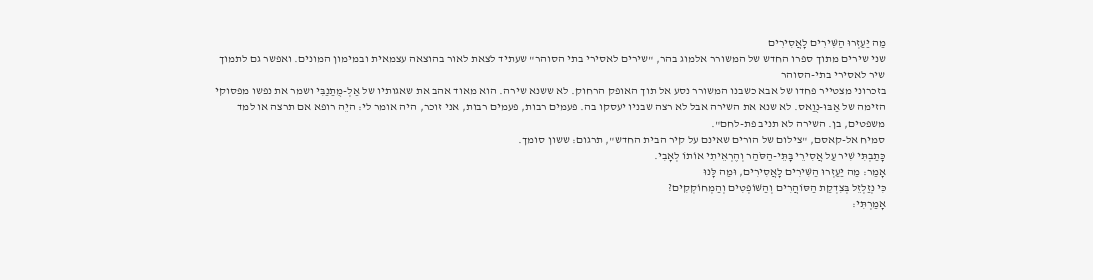מַה יַּעַזְרוּ הַשִּׁירִים לָאֲסִירִים
שני שירים מתוך ספרו החדש של המשורר אלמוג בהר, "שירים לאסירי בתי הסוהר" שעתיד לצאת לאור בהוצאה עצמאית ובמימון המונים. ואפשר גם לתמוך
שיר לאסירי בתי-הסוהר
בזכרוני מצטייר פחדו של אבא כשבנו המשורר נסע אל תוך האופק הרחוק. לא ששנא שירה. הוא מאוד אהב את שאגותיו של אַלְ-מֻתַנַבִּי ושמר את נפשו מפסוקי הזימה של אַבּוּ-נֻוַאס. לא שנא את השירה אבל לא רצה שבניו יעסקו בה. פעמים רבות, פעמים רבות, אני זוכר, היה אומר לי: היֵה רופא אם תרצה או למד משפטים, בן. השירה לא תניב פת-לחם".
סמיח אל-קאסם, "צילום של הורים שאינם על קיר הבית החדש", תרגום: ששון סומך.
כָּתַבְתִּי שִׁיר עַל אֲסִירֵי בָּתֵּי-הַסֹּהַר וְהֶרְאֵיתִי אוֹתוֹ לְאָבִי.
אָמַר: מַה יַּעַזְרוּ הַשִּׁירִים לָאֲסִירִים, וּמַה לָּנוּ
כִּי נְזַלְזֵל בְּצִדְקַת הַסּוֹהֲרִים וְהַשּׁוֹפְטִים וְהַמְחוֹקְקִים?
אָמַרְתִּי: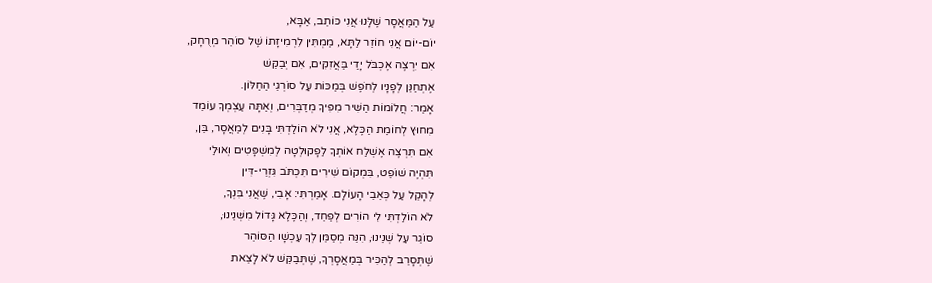עַל הַמַּאֲסָר שֶׁלָּנוּ אֲנִי כּוֹתֵב, אַבָּא,
יוֹם-יוֹם אֲנִי חוֹזֵר לַתָּא, מַמְתִּין לִרְמִיזָתוֹ שֶׁל סוֹהֵר מְרֻחָק,
אִם יִרְצֶה אֶכְבֹּל יָדַי בַּאֲזִקִּים, אִם יְבַקֵּשׁ
אֶתְחַנֵּן לְפָנָיו לְחֹפֶשׁ בְּמַכּוֹת עַל סוֹרְגֵי הַחַלּוֹן.
אָמַר: חֲלוֹמוֹת הַשִּׁיר מִפִּיךָ מְדַבְּרִים, וְאַתָּה עַצְמְךָ עוֹמֵד
מִחוּץ לְחוֹמַת הַכֶּלֶא, אֲנִי לֹא הוֹלַדְתִּי בָּנִים לְמַאֲסָר, בֵּן,
אִם תִּרְצֶה אֶשְׁלַח אוֹתְךָ לַפָקוּלְטָה לְמִשְׁפָּטִים וְאוּלַי
תִּהְיֶה שׁוֹפֵט, בִּמְקוֹם שִׁירִים תִּכְתֹּב גִּזְרֵי-דִּין
לְהָקֵל עַל כְּאֵבֵי הָעוֹלָם. אָמַרְתִּי: אָבִי, שֶׁאֲנִי בִּנְךָ,
לֹא הוֹלַדְתִּי לִי הוֹרִים לְפַחֵד, וְהַכֶּלֶא גָּדוֹל מִשְּׁנֵינוּ,
סוֹגֵר עַל שְׁנֵינוּ, הִנֵּה מְסַמֵּן לְךָ עַכְשָׁו הַסּוֹהֵר
שֶׁתְּסָרֵב לְהַכִּיר בְּמַאֲסָרְךָ, שֶׁתְּבַקֵּשׁ לֹא לָצֵאת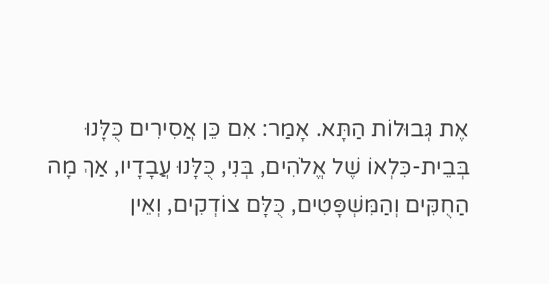אֶת גְּבוּלוֹת הַתָּא. אָמַר: אִם כֵּן אֲסִירִים כֻּלָּנוּ
בְּבֵית-כִּלְאוֹ שֶׁל אֱלֹהִים, בְּנִי, כֻּלָּנוּ עֲבָדָיו, אַךְ מָה
הַחֻקִּים וְהַמִּשְׁפָּטִים, כֻּלָּם צוֹדְקִים, וְאֵין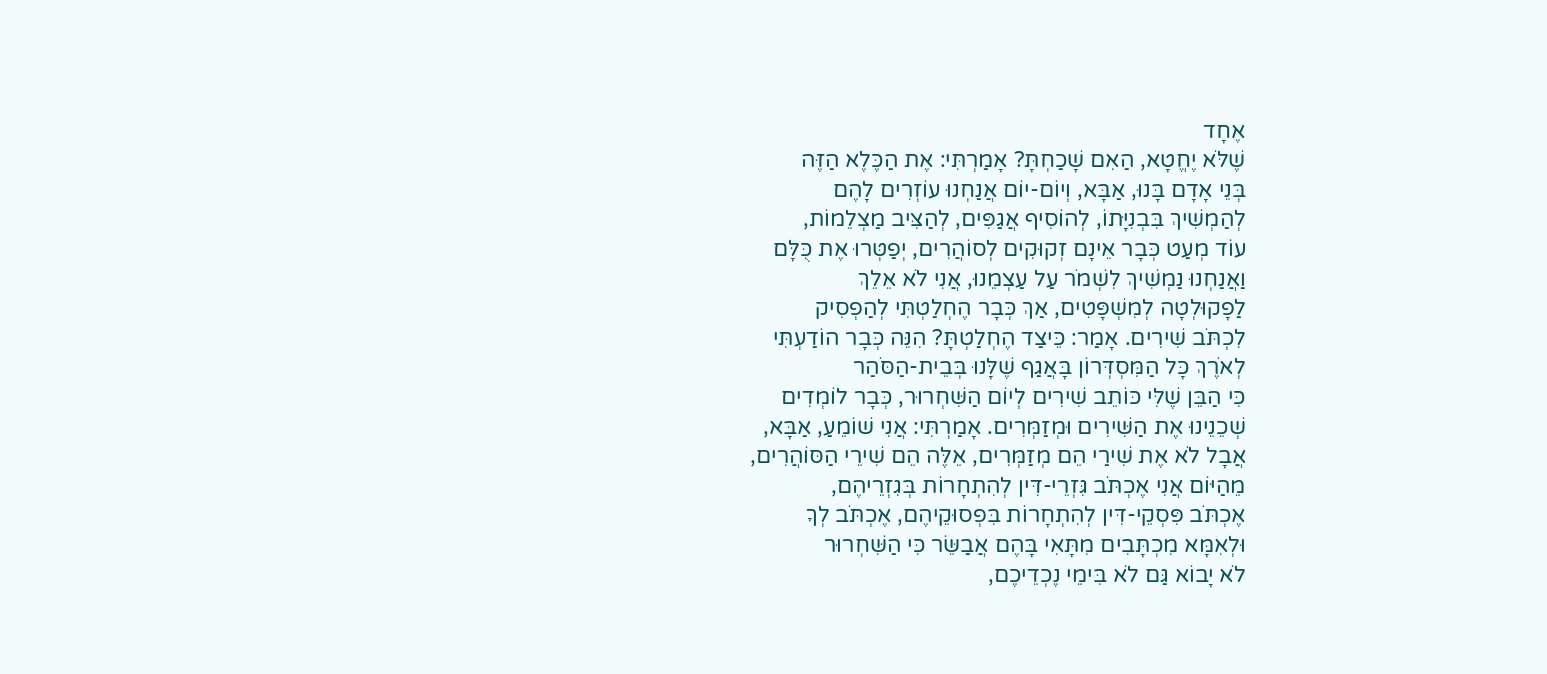אֶחָד
שֶׁלֹּא יֶחֱטָא, הַאִם שָׁכַחְתָּ? אָמַרְתִּי: אֶת הַכֶּלֶא הַזֶּה
בְּנֵי אָדָם בָּנוּ, אַבָּא, וְיוֹם-יוֹם אֲנַחְנוּ עוֹזְרִים לָהֶם
לְהַמְשִׁיךְ בִּבְנִיָּתוֹ, לְהוֹסִיף אֲגַפִּים, לְהַצִּיב מַצְלֵמוֹת,
עוֹד מְעַט כְּבָר אֵינָם זְקוּקִים לְסוֹהֲרִים, יְפַטְּרוּ אֶת כֻּלָּם
וַאֲנַחְנוּ נַמְשִׁיךְ לִשְׁמֹר עַל עַצְמֵנוּ, אֲנִי לֹא אֵלֵךְ
לַפָקוּלְטָה לְמִשְׁפָּטִים, אַךְ כְּבָר הֶחְלַטְתִּי לְהַפְסִיק
לִכְתֹּב שִׁירִים. אָמַר: כֵּיצַד הֶחְלַטְתָּ? הִנֵּה כְּבָר הוֹדַעְתִּי
לְאֹרֶךְ כָּל הַמִּסְדְּרוֹן בָּאֲגַף שֶׁלָּנוּ בְּבֵית-הַסֹּהַר
כִּי הַבֵּן שֶׁלִּי כּוֹתֵב שִׁירִים לְיוֹם הַשִּׁחְרוּר, כְּבָר לוֹמְדִים
שְׁכֵנֵינוּ אֶת הַשִּׁירִים וּמְזַמְּרִים. אָמַרְתִּי: אֲנִי שׁוֹמֵעַ, אַבָּא,
אֲבָל לֹא אֶת שִׁירַי הֵם מְזַמְּרִים, אֵלֶּה הֵם שִׁירֵי הַסּוֹהֲרִים,
מֵהַיּוֹם אֲנִי אֶכְתֹּב גִּזְרֵי-דִּין לְהִתְחָרוֹת בְּגִזְרֵיהֶם,
אֶכְתֹּב פִּסְקֵי-דִּין לְהִתְחָרוֹת בִּפְסוּקֵיהֶם, אֶכְתֹּב לְךָ
וּלְאִמָּא מִכְתָּבִים מִתָּאִי בָּהֶם אֲבַשֵּׂר כִּי הַשִּׁחְרוּר
לֹא יָבוֹא גַּם לֹא בִּימֵי נֶכְדֵיכֶם,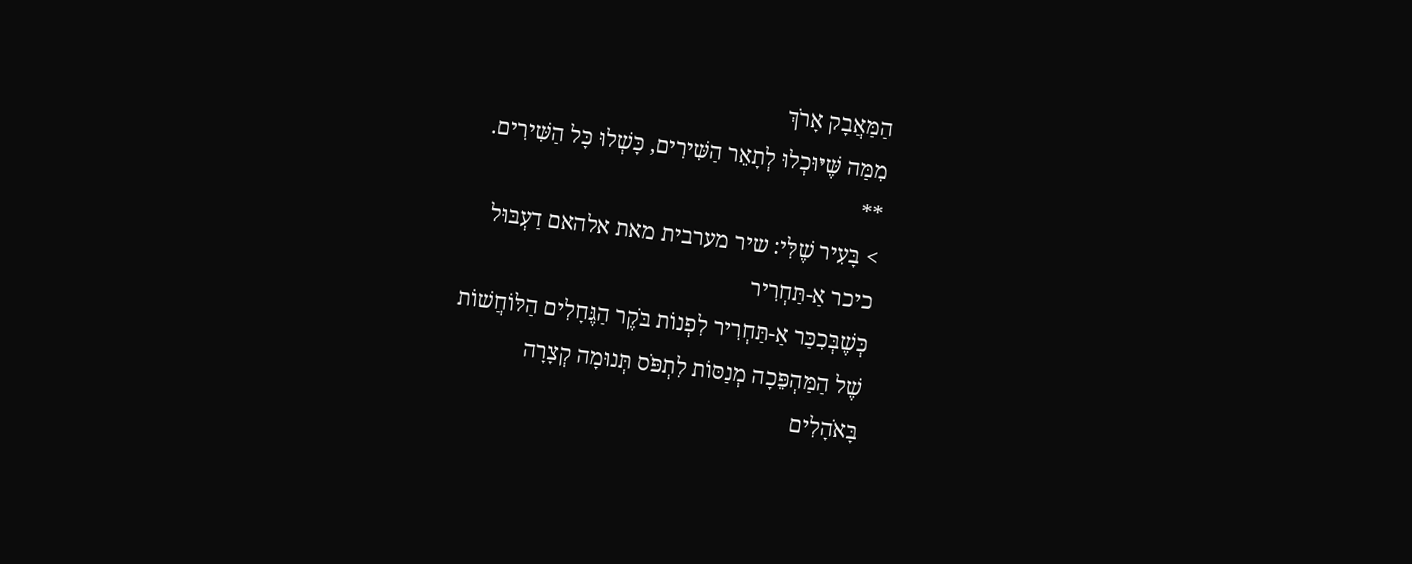הַמַּאֲבָק אָרֹךְ
מִמַּה שֶּׁיּוּכְלוּ לְתָאֵר הַשִּׁירִים, כָּשְׁלוּ כָּל הַשִּׁירִים.
**
> בָּעִיר שֶׁלִּי: שיר מערבית מאת אלהאם דַעְבּוּל
כיכר אַ-תַּחְרִיר
כְּשֶׁבְּכִכַּר אַ-תַּחְרִיר לִפְנוֹת בֹּקֶר הַגֶּחָלִים הַלּוֹחֲשׁוֹת
שֶׁל הַמַּהְפֵּכָה מְנַסּוֹת לִתְפֹּס תְּנוּמָה קְצָרָה
בָּאֹהָלִים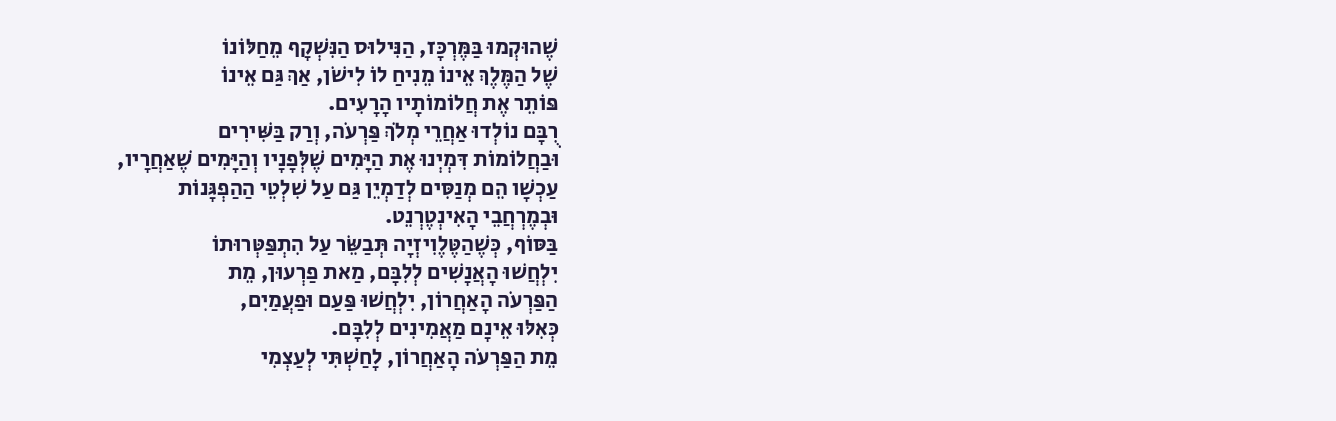שֶׁהוּקְמוּ בַּמֶּרְכָּז, הַנִּילוּס הַנִּשְׁקָף מֵחַלּוֹנוֹ
שֶׁל הַמֶּלֶךְ אֵינוֹ מֵנִיחַ לוֹ לִישֹׁן, אַךְ גַּם אֵינוֹ
פּוֹתֵר אֶת חֲלוֹמוֹתָיו הָרָעִים.
רֻבָּם נוֹלְדוּ אַחֲרֵי מְלֹךְ פַּרְעֹה, וְרַק בַּשִּׁירִים
וּבַחֲלוֹמוֹת דִּמְיְנוּ אֶת הַיָּמִים שֶׁלְּפָנָיו וְהַיָּמִים שֶׁאַחֲרָיו,
עַכְשָׁו הֵם מְנַסִּים לְדַמְיֵן גַּם עַל שִׁלְטֵי הַהַפְגָּנוֹת
וּבְמֶרְחֲבֵי הָאִינְטֶרְנֵט.
בַּסּוֹף, כְּשֶׁהַטֶּלֶוִיזְיָה תְּבַשֵּׂר עַל הִתְפַּטְּרוּתוֹ
יִלְחֲשׁוּ הָאֲנָשִׁים לְלִבָּם, מַאת פַרְעוּן, מֵת
הַפַּרְעֹה הָאַחֲרוֹן, יִלְחֲשׁוּ פַּעַם וּפַעֲמַיִם,
כְּאִלּוּ אֵינָם מַאֲמִינִים לְלִבָּם.
מֵת הַפַּרְעֹה הָאַחֲרוֹן, לָחַשְׁתִּי לְעַצְמִי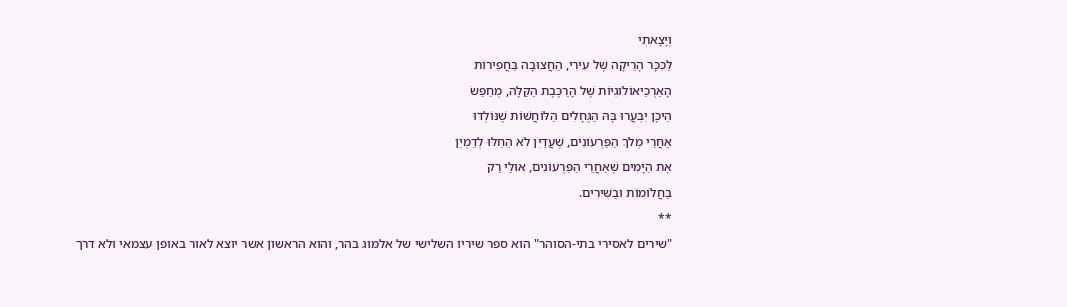וְיָצָאתִי
לַכִּכָּר הָרֵיקָה שֶׁל עִירִי, הַחֲצוּבָה בַּחֲפִירוֹת
הָאַרְכֵיאוֹלוֹגִיוֹת שֶׁל הָרַכֶּבֶת הַקַּלָּה, מְחַפֵּשׂ
הֵיכָן יִבְעֲרוּ בָּהּ הַגֶּחָלִים הַלּוֹחֲשׁוֹת שֶׁנּוֹלְדוּ
אַחֲרֵי מְלֹךְ הַפַּרְעוֹנִים, שֶׁעֲדַיִן לֹא הֵחֵלּוּ לְדַמְיֵן
אֶת הַיָּמִים שֶׁאַחֲרֵי הַפַּרְעוֹנִים, אוּלַי רַק
בַּחֲלוֹמוֹת וּבַשִּׁירִים.
**
"שירים לאסירי בתי-הסוהר" הוא ספר שיריו השלישי של אלמוג בהר, והוא הראשון אשר יוצא לאור באופן עצמאי ולא דרך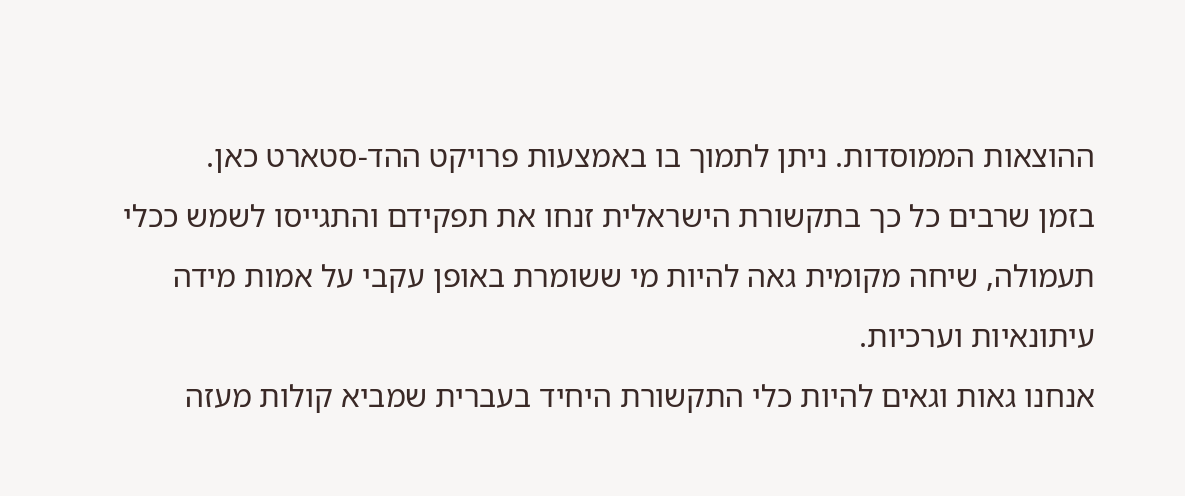ההוצאות הממוסדות. ניתן לתמוך בו באמצעות פרויקט ההד-סטארט כאן.
בזמן שרבים כל כך בתקשורת הישראלית זנחו את תפקידם והתגייסו לשמש ככלי תעמולה, שיחה מקומית גאה להיות מי ששומרת באופן עקבי על אמות מידה עיתונאיות וערכיות.
אנחנו גאות וגאים להיות כלי התקשורת היחיד בעברית שמביא קולות מעזה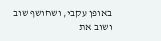באופן עקבי, ושחושף שוב ושוב את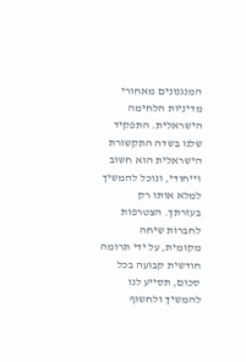המנגנונים מאחורי מדיניות הלחימה הישראלית. התפקיד שלנו בשדה התקשורת הישראלית הוא חשוב וייחודי, ונוכל להמשיך למלא אותו רק בעזרתך. הצטרפות לחברות שיחה מקומית, על ידי תרומה חודשית קבועה בכל סכום, תסייע לנו להמשיך ולחשוף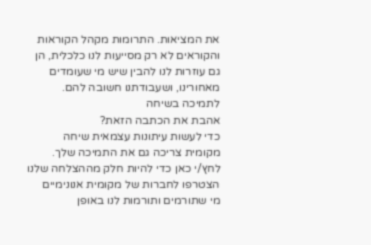את המציאות. התרומות מקהל הקוראות והקוראים לא רק מסייעות לנו כלכלית, הן גם עוזרות לנו להבין שיש מי שעומדים מאחורינו, ושעבודתנו חשובה להם.
לתמיכה בשיחה
אהבת את הכתבה הזאת?
כדי לעשות עיתונות עצמאית שיחה מקומית צריכה גם את התמיכה שלך. לחץ/י כאן כדי להיות חלק מההצלחה שלנו
הצטרפו לחברות של מקומית אנונימיים
מי שתורמים ותורמות לנו באופן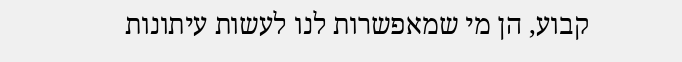קבוע, הן מי שמאפשרות לנו לעשות עיתונות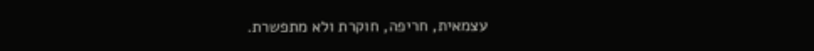עצמאית, חריפה, חוקרת ולא מתפשרת.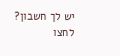יש לך חשבון? לחצו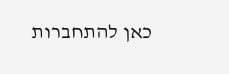כאן להתחברות